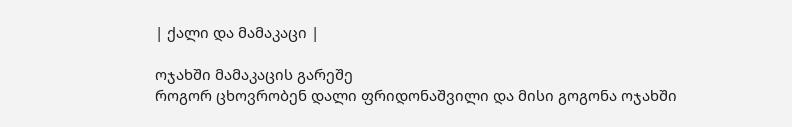| ქალი და მამაკაცი |

ოჯახში მამაკაცის გარეშე
როგორ ცხოვრობენ დალი ფრიდონაშვილი და მისი გოგონა ოჯახში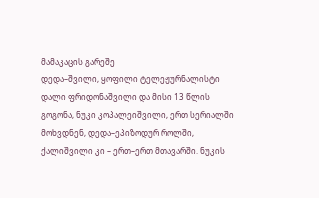მამაკაცის გარეშე
დედა–შვილი, ყოფილი ტელეჟურნალისტი დალი ფრიდონაშვილი და მისი 13 წლის გოგონა, ნუკი კოპალეიშვილი, ერთ სერიალში მოხვდნენ, დედა–ეპიზოდურ როლში, ქალიშვილი კი – ერთ–ერთ მთავარში. ნუკის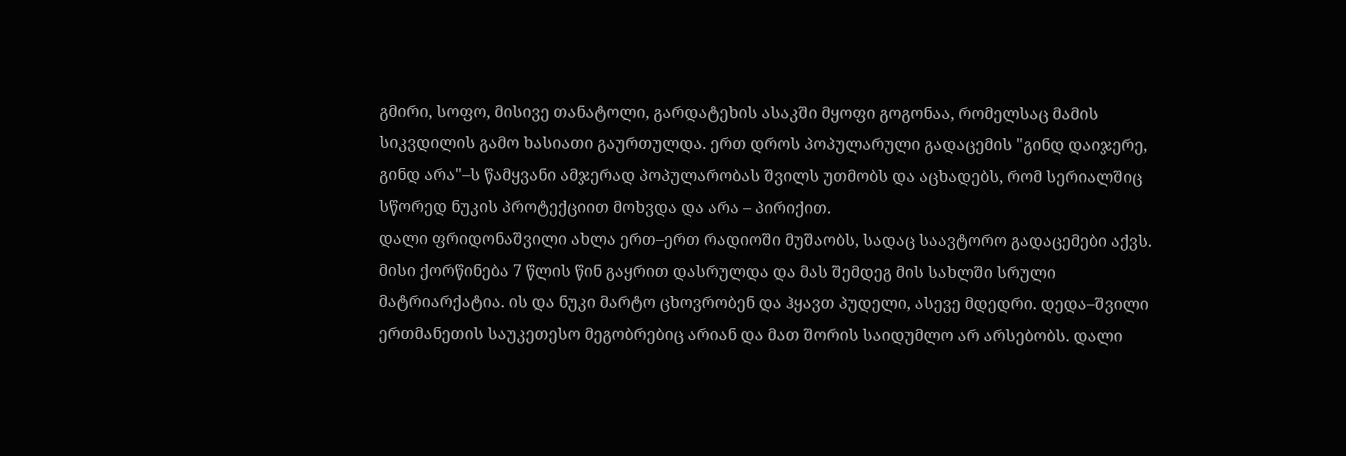გმირი, სოფო, მისივე თანატოლი, გარდატეხის ასაკში მყოფი გოგონაა, რომელსაც მამის სიკვდილის გამო ხასიათი გაურთულდა. ერთ დროს პოპულარული გადაცემის "გინდ დაიჯერე, გინდ არა"–ს წამყვანი ამჯერად პოპულარობას შვილს უთმობს და აცხადებს, რომ სერიალშიც სწორედ ნუკის პროტექციით მოხვდა და არა – პირიქით.
დალი ფრიდონაშვილი ახლა ერთ–ერთ რადიოში მუშაობს, სადაც საავტორო გადაცემები აქვს. მისი ქორწინება 7 წლის წინ გაყრით დასრულდა და მას შემდეგ მის სახლში სრული მატრიარქატია. ის და ნუკი მარტო ცხოვრობენ და ჰყავთ პუდელი, ასევე მდედრი. დედა–შვილი ერთმანეთის საუკეთესო მეგობრებიც არიან და მათ შორის საიდუმლო არ არსებობს. დალი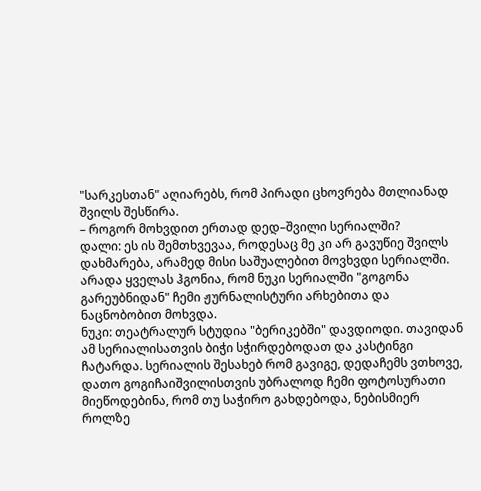"სარკესთან" აღიარებს, რომ პირადი ცხოვრება მთლიანად შვილს შესწირა.
– როგორ მოხვდით ერთად დედ–შვილი სერიალში?
დალი: ეს ის შემთხვევაა, როდესაც მე კი არ გავუწიე შვილს დახმარება, არამედ მისი საშუალებით მოვხვდი სერიალში. არადა ყველას ჰგონია, რომ ნუკი სერიალში "გოგონა გარეუბნიდან" ჩემი ჟურნალისტური არხებითა და ნაცნობობით მოხვდა.
ნუკი: თეატრალურ სტუდია "ბერიკებში" დავდიოდი. თავიდან ამ სერიალისათვის ბიჭი სჭირდებოდათ და კასტინგი ჩატარდა. სერიალის შესახებ რომ გავიგე, დედაჩემს ვთხოვე, დათო გოგიჩაიშვილისთვის უბრალოდ ჩემი ფოტოსურათი მიეწოდებინა, რომ თუ საჭირო გახდებოდა, ნებისმიერ როლზე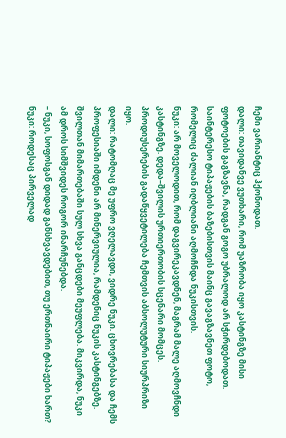ჩემი ვარიანტიც ჰქონოდათ.
დალი: თავიდანვე ვუთხარი, რომ უაზრობა იყო კასტინგზე მისი ფოტოების გაგზავნა, რადგან გოგო უბრალოდ არ სჭირდებოდათ. საინტერესო ტიპაჟების ბაზებისთვის მაინც გავაგზავნეთ ფოტო, რომელიც ძალიან იღბლიანი აღმოჩნდა ნუკისთვის.
ნუკი: არ მოველოდით, რომ დაგვირეკავდნენ, მაგრამ მალე აღმოვჩნდი კასტინგზე. დედა–შვილის ურთიერთობის სცენარი მომცეს. პროდიუსერების გადაწყვეტილება ჩემთვის აბსოლუტური სიურპრიზი იყო.
დალი: რატომღაც მე უფრო ვღელავდი, ვიდრე ნუკი. ცხოვრებასა და ჩემს პროფესიაში იმდენი არ მინერვიულია, რამდენიც ნუკის კასტინგებზე. შვილთან მიმართებაში სულ სხვა განცდები მეუფლება. მიკვირდა, ნუკი ამ დროს სიმშვიდეს როგორ ინარჩუნებდა.
– ნუკი, სოფოსგან დიდად განსხვავდებით, თუ ერთნაირი ტიპაჟები ხართ?
ნუკი: როდესაც პირველად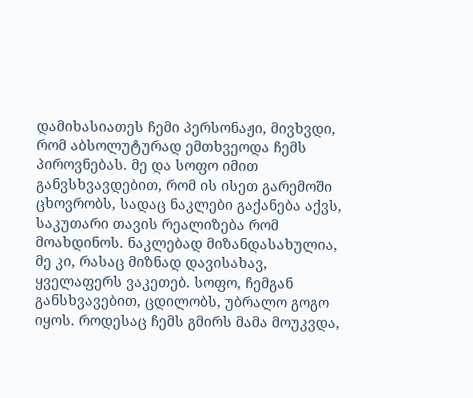დამიხასიათეს ჩემი პერსონაჟი, მივხვდი, რომ აბსოლუტურად ემთხვეოდა ჩემს პიროვნებას. მე და სოფო იმით განვსხვავდებით, რომ ის ისეთ გარემოში ცხოვრობს, სადაც ნაკლები გაქანება აქვს, საკუთარი თავის რეალიზება რომ მოახდინოს. ნაკლებად მიზანდასახულია, მე კი, რასაც მიზნად დავისახავ, ყველაფერს ვაკეთებ. სოფო, ჩემგან განსხვავებით, ცდილობს, უბრალო გოგო იყოს. როდესაც ჩემს გმირს მამა მოუკვდა,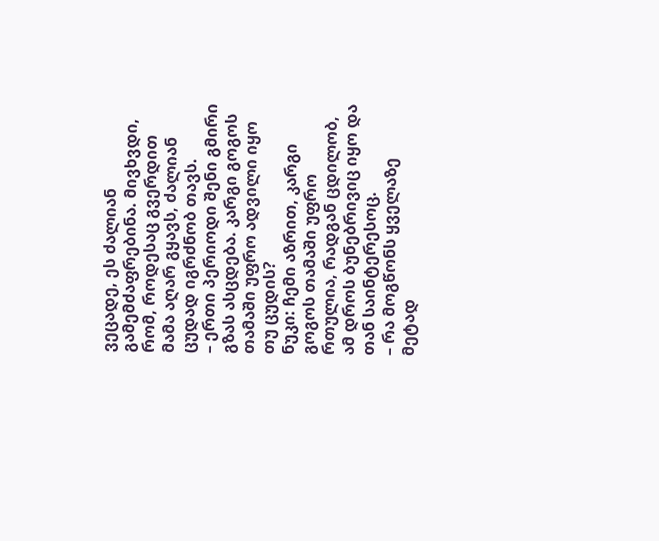ვეცადე, ეს ძალიან გამემძაფრებინა. მივხვდი, რომ, როდესაც გვერდით მამა აღარ გყავს, ძალიან ცუდად იგრძნობ თავს.
– ერთი პერიოდი შენი გმირი გზას ასცდება. კარგი გოგოს თამაში უფრო ადვილი იყო თუ ცუდის?
ნუკი: ჩემი აზრით, კარგი გოგოს თამაში უფრო რთულია, რადგან ცდილობ, ამ დროს ბუნებრივიც იყო და თან საინტერესოც.
– რა მოგწონს ყველაზე მეტად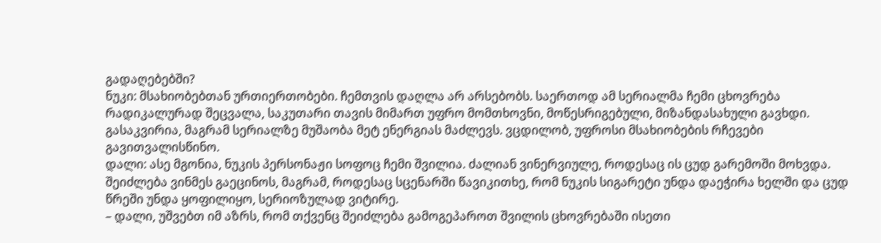გადაღებებში?
ნუკი: მსახიობებთან ურთიერთობები. ჩემთვის დაღლა არ არსებობს. საერთოდ ამ სერიალმა ჩემი ცხოვრება რადიკალურად შეცვალა, საკუთარი თავის მიმართ უფრო მომთხოვნი, მოწესრიგებული, მიზანდასახული გავხდი. გასაკვირია, მაგრამ სერიალზე მუშაობა მეტ ენერგიას მაძლევს. ვცდილობ, უფროსი მსახიობების რჩევები გავითვალისწინო.
დალი: ასე მგონია, ნუკის პერსონაჟი სოფოც ჩემი შვილია. ძალიან ვინერვიულე, როდესაც ის ცუდ გარემოში მოხვდა. შეიძლება ვინმეს გაეცინოს, მაგრამ, როდესაც სცენარში წავიკითხე, რომ ნუკის სიგარეტი უნდა დაეჭირა ხელში და ცუდ წრეში უნდა ყოფილიყო, სერიოზულად ვიტირე.
– დალი, უშვებთ იმ აზრს, რომ თქვენც შეიძლება გამოგეპაროთ შვილის ცხოვრებაში ისეთი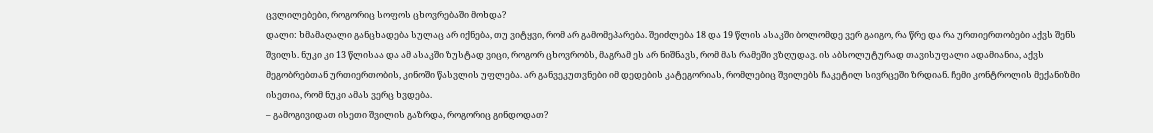ცვლილებები, როგორიც სოფოს ცხოვრებაში მოხდა?
დალი: ხმამაღალი განცხადება სულაც არ იქნება, თუ ვიტყვი, რომ არ გამომეპარება. შეიძლება 18 და 19 წლის ასაკში ბოლომდე ვერ გაიგო, რა წრე და რა ურთიერთობები აქვს შენს შვილს. ნუკი კი 13 წლისაა და ამ ასაკში ზუსტად ვიცი, როგორ ცხოვრობს, მაგრამ ეს არ ნიშნავს, რომ მას რამეში ვზღუდავ. ის აბსოლუტურად თავისუფალი ადამიანია, აქვს მეგობრებთან ურთიერთობის, კინოში წასვლის უფლება. არ განვეკუთვნები იმ დედების კატეგორიას, რომლებიც შვილებს ჩაკეტილ სივრცეში ზრდიან. ჩემი კონტროლის მექანიზმი ისეთია, რომ ნუკი ამას ვერც ხვდება.
– გამოგივიდათ ისეთი შვილის გაზრდა, როგორიც გინდოდათ?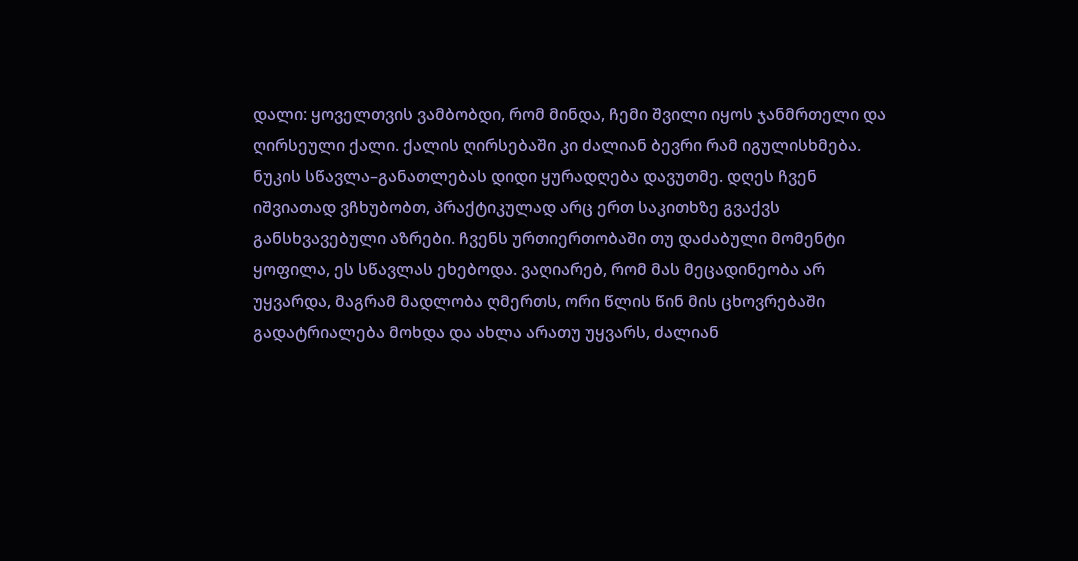დალი: ყოველთვის ვამბობდი, რომ მინდა, ჩემი შვილი იყოს ჯანმრთელი და ღირსეული ქალი. ქალის ღირსებაში კი ძალიან ბევრი რამ იგულისხმება. ნუკის სწავლა–განათლებას დიდი ყურადღება დავუთმე. დღეს ჩვენ იშვიათად ვჩხუბობთ, პრაქტიკულად არც ერთ საკითხზე გვაქვს განსხვავებული აზრები. ჩვენს ურთიერთობაში თუ დაძაბული მომენტი ყოფილა, ეს სწავლას ეხებოდა. ვაღიარებ, რომ მას მეცადინეობა არ უყვარდა, მაგრამ მადლობა ღმერთს, ორი წლის წინ მის ცხოვრებაში გადატრიალება მოხდა და ახლა არათუ უყვარს, ძალიან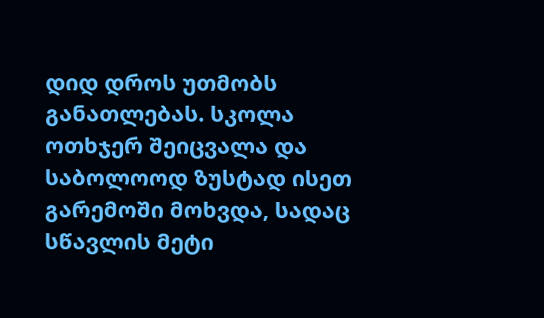დიდ დროს უთმობს განათლებას. სკოლა ოთხჯერ შეიცვალა და საბოლოოდ ზუსტად ისეთ გარემოში მოხვდა, სადაც სწავლის მეტი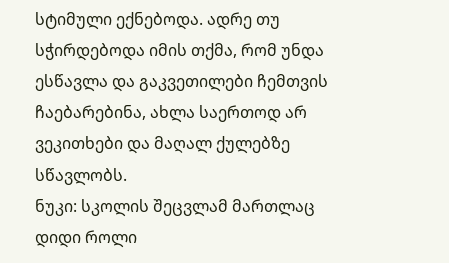სტიმული ექნებოდა. ადრე თუ სჭირდებოდა იმის თქმა, რომ უნდა ესწავლა და გაკვეთილები ჩემთვის ჩაებარებინა, ახლა საერთოდ არ ვეკითხები და მაღალ ქულებზე სწავლობს.
ნუკი: სკოლის შეცვლამ მართლაც დიდი როლი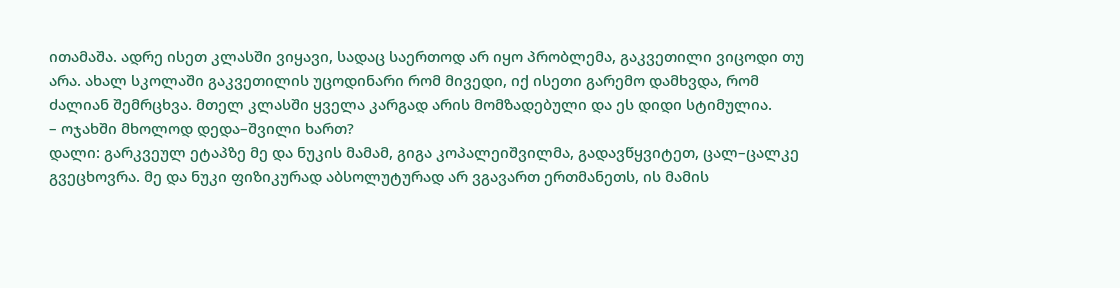ითამაშა. ადრე ისეთ კლასში ვიყავი, სადაც საერთოდ არ იყო პრობლემა, გაკვეთილი ვიცოდი თუ არა. ახალ სკოლაში გაკვეთილის უცოდინარი რომ მივედი, იქ ისეთი გარემო დამხვდა, რომ ძალიან შემრცხვა. მთელ კლასში ყველა კარგად არის მომზადებული და ეს დიდი სტიმულია.
– ოჯახში მხოლოდ დედა–შვილი ხართ?
დალი: გარკვეულ ეტაპზე მე და ნუკის მამამ, გიგა კოპალეიშვილმა, გადავწყვიტეთ, ცალ–ცალკე გვეცხოვრა. მე და ნუკი ფიზიკურად აბსოლუტურად არ ვგავართ ერთმანეთს, ის მამის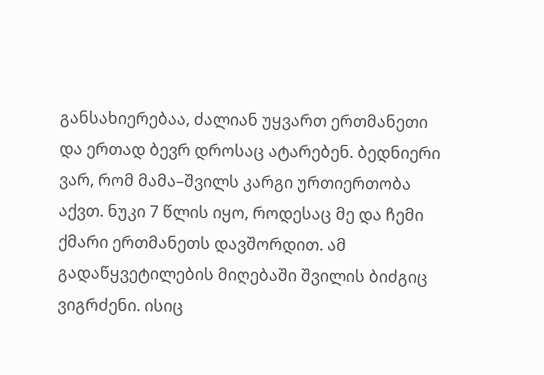განსახიერებაა, ძალიან უყვართ ერთმანეთი და ერთად ბევრ დროსაც ატარებენ. ბედნიერი ვარ, რომ მამა–შვილს კარგი ურთიერთობა აქვთ. ნუკი 7 წლის იყო, როდესაც მე და ჩემი ქმარი ერთმანეთს დავშორდით. ამ გადაწყვეტილების მიღებაში შვილის ბიძგიც ვიგრძენი. ისიც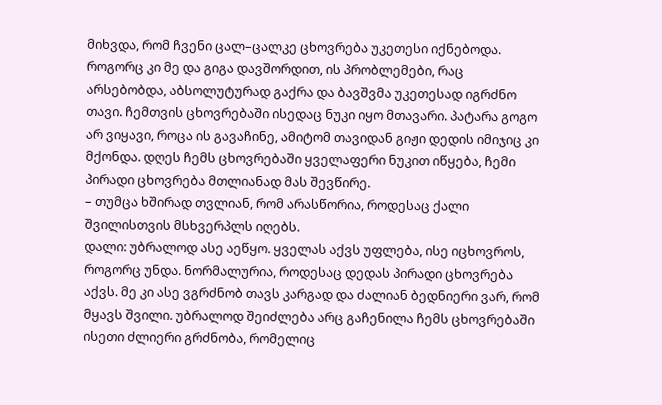მიხვდა, რომ ჩვენი ცალ–ცალკე ცხოვრება უკეთესი იქნებოდა. როგორც კი მე და გიგა დავშორდით, ის პრობლემები, რაც არსებობდა, აბსოლუტურად გაქრა და ბავშვმა უკეთესად იგრძნო თავი. ჩემთვის ცხოვრებაში ისედაც ნუკი იყო მთავარი. პატარა გოგო არ ვიყავი, როცა ის გავაჩინე, ამიტომ თავიდან გიჟი დედის იმიჯიც კი მქონდა. დღეს ჩემს ცხოვრებაში ყველაფერი ნუკით იწყება, ჩემი პირადი ცხოვრება მთლიანად მას შევწირე.
– თუმცა ხშირად თვლიან, რომ არასწორია, როდესაც ქალი შვილისთვის მსხვერპლს იღებს.
დალი: უბრალოდ ასე აეწყო. ყველას აქვს უფლება, ისე იცხოვროს, როგორც უნდა. ნორმალურია, როდესაც დედას პირადი ცხოვრება აქვს. მე კი ასე ვგრძნობ თავს კარგად და ძალიან ბედნიერი ვარ, რომ მყავს შვილი. უბრალოდ შეიძლება არც გაჩენილა ჩემს ცხოვრებაში ისეთი ძლიერი გრძნობა, რომელიც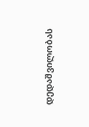დედაშვილობას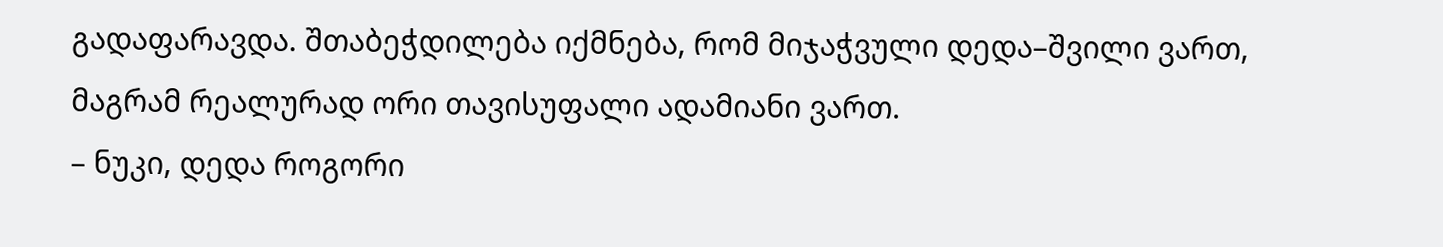გადაფარავდა. შთაბეჭდილება იქმნება, რომ მიჯაჭვული დედა–შვილი ვართ, მაგრამ რეალურად ორი თავისუფალი ადამიანი ვართ.
– ნუკი, დედა როგორი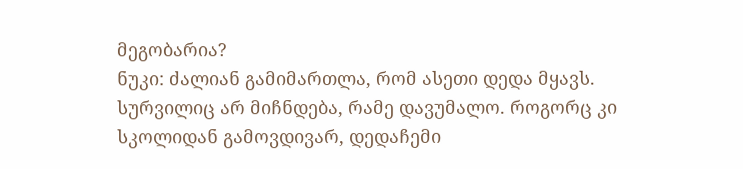მეგობარია?
ნუკი: ძალიან გამიმართლა, რომ ასეთი დედა მყავს. სურვილიც არ მიჩნდება, რამე დავუმალო. როგორც კი სკოლიდან გამოვდივარ, დედაჩემი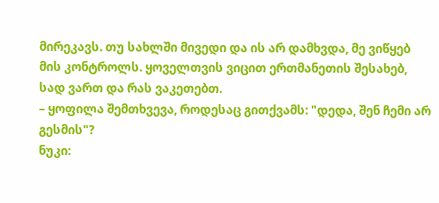მირეკავს. თუ სახლში მივედი და ის არ დამხვდა, მე ვიწყებ მის კონტროლს. ყოველთვის ვიცით ერთმანეთის შესახებ, სად ვართ და რას ვაკეთებთ.
– ყოფილა შემთხვევა, როდესაც გითქვამს: "დედა, შენ ჩემი არ გესმის"?
ნუკი: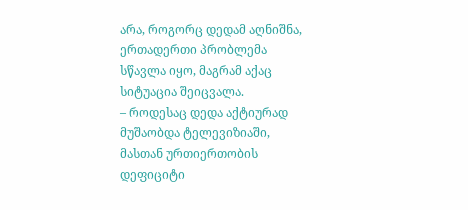არა, როგორც დედამ აღნიშნა, ერთადერთი პრობლემა სწავლა იყო, მაგრამ აქაც სიტუაცია შეიცვალა.
– როდესაც დედა აქტიურად მუშაობდა ტელევიზიაში, მასთან ურთიერთობის დეფიციტი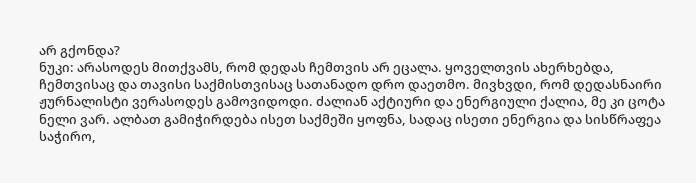არ გქონდა?
ნუკი: არასოდეს მითქვამს, რომ დედას ჩემთვის არ ეცალა. ყოველთვის ახერხებდა, ჩემთვისაც და თავისი საქმისთვისაც სათანადო დრო დაეთმო. მივხვდი, რომ დედასნაირი ჟურნალისტი ვერასოდეს გამოვიდოდი. ძალიან აქტიური და ენერგიული ქალია, მე კი ცოტა ნელი ვარ. ალბათ გამიჭირდება ისეთ საქმეში ყოფნა, სადაც ისეთი ენერგია და სისწრაფეა საჭირო,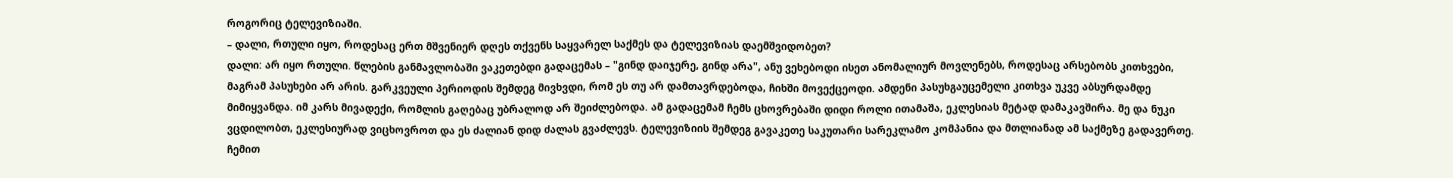როგორიც ტელევიზიაში.
– დალი, რთული იყო, როდესაც ერთ მშვენიერ დღეს თქვენს საყვარელ საქმეს და ტელევიზიას დაემშვიდობეთ?
დალი: არ იყო რთული. წლების განმავლობაში ვაკეთებდი გადაცემას – "გინდ დაიჯერე, გინდ არა", ანუ ვეხებოდი ისეთ ანომალიურ მოვლენებს, როდესაც არსებობს კითხვები, მაგრამ პასუხები არ არის. გარკვეული პერიოდის შემდეგ მივხვდი, რომ ეს თუ არ დამთავრდებოდა, ჩიხში მოვექცეოდი. ამდენი პასუხგაუცემელი კითხვა უკვე აბსურდამდე მიმიყვანდა. იმ კარს მივადექი, რომლის გაღებაც უბრალოდ არ შეიძლებოდა. ამ გადაცემამ ჩემს ცხოვრებაში დიდი როლი ითამაშა, ეკლესიას მეტად დამაკავშირა. მე და ნუკი ვცდილობთ, ეკლესიურად ვიცხოვროთ და ეს ძალიან დიდ ძალას გვაძლევს. ტელევიზიის შემდეგ გავაკეთე საკუთარი სარეკლამო კომპანია და მთლიანად ამ საქმეზე გადავერთე. ჩემით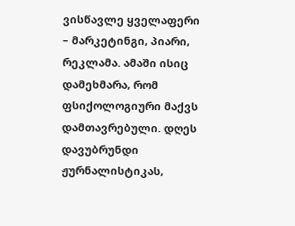ვისწავლე ყველაფერი – მარკეტინგი, პიარი, რეკლამა. ამაში ისიც დამეხმარა, რომ ფსიქოლოგიური მაქვს დამთავრებული. დღეს დავუბრუნდი ჟურნალისტიკას,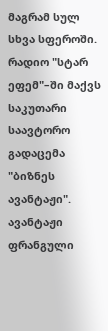მაგრამ სულ სხვა სფეროში. რადიო "სტარ ეფემ"–ში მაქვს საკუთარი საავტორო გადაცემა "ბიზნეს ავანტაჟი". ავანტაჟი ფრანგული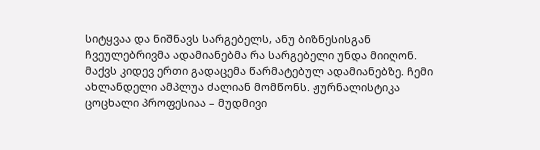სიტყვაა და ნიშნავს სარგებელს, ანუ ბიზნესისგან ჩვეულებრივმა ადამიანებმა რა სარგებელი უნდა მიიღონ. მაქვს კიდევ ერთი გადაცემა წარმატებულ ადამიანებზე. ჩემი ახლანდელი ამპლუა ძალიან მომწონს. ჟურნალისტიკა ცოცხალი პროფესიაა – მუდმივი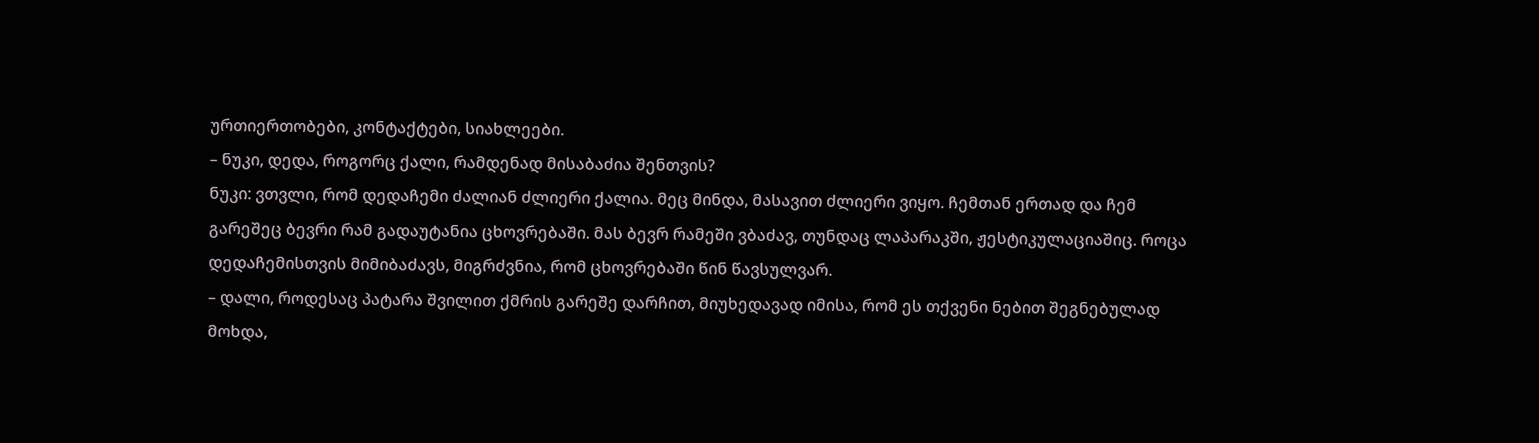ურთიერთობები, კონტაქტები, სიახლეები.
– ნუკი, დედა, როგორც ქალი, რამდენად მისაბაძია შენთვის?
ნუკი: ვთვლი, რომ დედაჩემი ძალიან ძლიერი ქალია. მეც მინდა, მასავით ძლიერი ვიყო. ჩემთან ერთად და ჩემ გარეშეც ბევრი რამ გადაუტანია ცხოვრებაში. მას ბევრ რამეში ვბაძავ, თუნდაც ლაპარაკში, ჟესტიკულაციაშიც. როცა დედაჩემისთვის მიმიბაძავს, მიგრძვნია, რომ ცხოვრებაში წინ წავსულვარ.
– დალი, როდესაც პატარა შვილით ქმრის გარეშე დარჩით, მიუხედავად იმისა, რომ ეს თქვენი ნებით შეგნებულად მოხდა,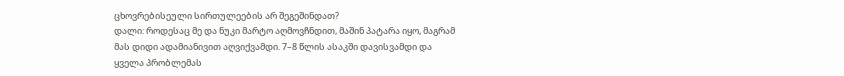ცხოვრებისეული სირთულეების არ შეგეშინდათ?
დალი: როდესაც მე და ნუკი მარტო აღმოვჩნდით, მაშინ პატარა იყო, მაგრამ მას დიდი ადამიანივით აღვიქვამდი. 7–8 წლის ასაკში დავისვამდი და ყველა პრობლემას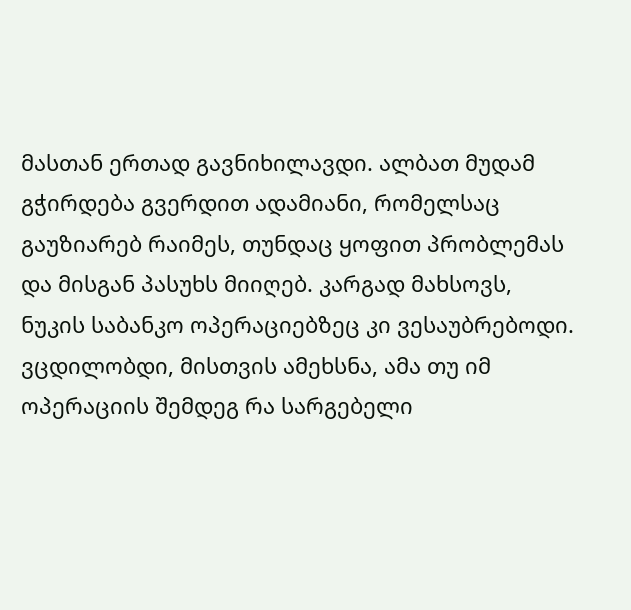მასთან ერთად გავნიხილავდი. ალბათ მუდამ გჭირდება გვერდით ადამიანი, რომელსაც გაუზიარებ რაიმეს, თუნდაც ყოფით პრობლემას და მისგან პასუხს მიიღებ. კარგად მახსოვს, ნუკის საბანკო ოპერაციებზეც კი ვესაუბრებოდი. ვცდილობდი, მისთვის ამეხსნა, ამა თუ იმ ოპერაციის შემდეგ რა სარგებელი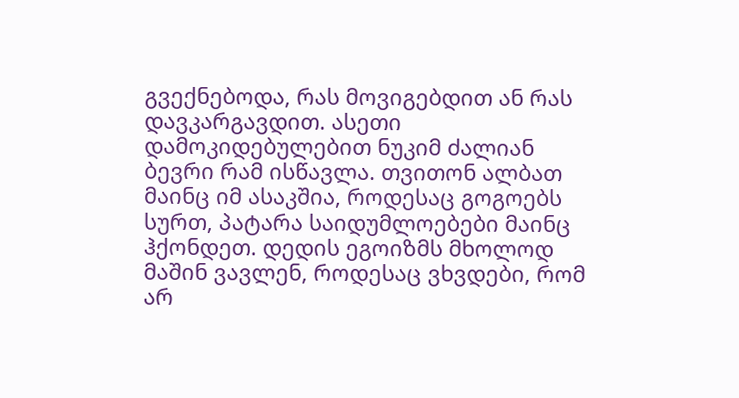გვექნებოდა, რას მოვიგებდით ან რას დავკარგავდით. ასეთი დამოკიდებულებით ნუკიმ ძალიან ბევრი რამ ისწავლა. თვითონ ალბათ მაინც იმ ასაკშია, როდესაც გოგოებს სურთ, პატარა საიდუმლოებები მაინც ჰქონდეთ. დედის ეგოიზმს მხოლოდ მაშინ ვავლენ, როდესაც ვხვდები, რომ არ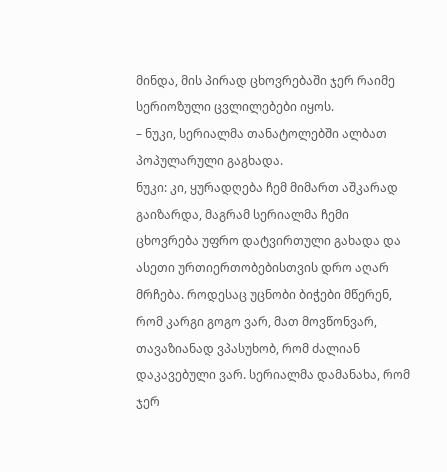მინდა, მის პირად ცხოვრებაში ჯერ რაიმე სერიოზული ცვლილებები იყოს.
– ნუკი, სერიალმა თანატოლებში ალბათ პოპულარული გაგხადა.
ნუკი: კი, ყურადღება ჩემ მიმართ აშკარად გაიზარდა, მაგრამ სერიალმა ჩემი ცხოვრება უფრო დატვირთული გახადა და ასეთი ურთიერთობებისთვის დრო აღარ მრჩება. როდესაც უცნობი ბიჭები მწერენ, რომ კარგი გოგო ვარ, მათ მოვწონვარ, თავაზიანად ვპასუხობ, რომ ძალიან დაკავებული ვარ. სერიალმა დამანახა, რომ ჯერ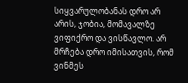სიყვარულობანას დრო არ არის, ჯობია, მომავალზე ვიფიქრო და ვისწავლო. არ მრჩება დრო იმისათვის, რომ ვინმეს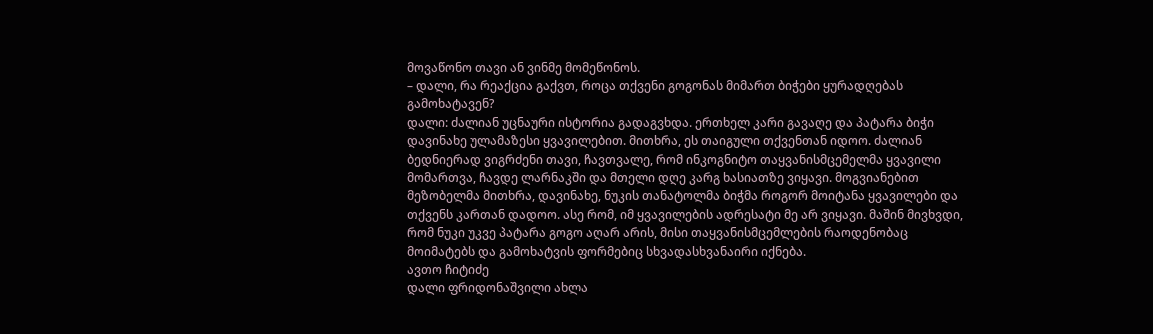მოვაწონო თავი ან ვინმე მომეწონოს.
– დალი, რა რეაქცია გაქვთ, როცა თქვენი გოგონას მიმართ ბიჭები ყურადღებას გამოხატავენ?
დალი: ძალიან უცნაური ისტორია გადაგვხდა. ერთხელ კარი გავაღე და პატარა ბიჭი დავინახე ულამაზესი ყვავილებით. მითხრა, ეს თაიგული თქვენთან იდოო. ძალიან ბედნიერად ვიგრძენი თავი, ჩავთვალე, რომ ინკოგნიტო თაყვანისმცემელმა ყვავილი მომართვა, ჩავდე ლარნაკში და მთელი დღე კარგ ხასიათზე ვიყავი. მოგვიანებით მეზობელმა მითხრა, დავინახე, ნუკის თანატოლმა ბიჭმა როგორ მოიტანა ყვავილები და თქვენს კართან დადოო. ასე რომ, იმ ყვავილების ადრესატი მე არ ვიყავი. მაშინ მივხვდი, რომ ნუკი უკვე პატარა გოგო აღარ არის, მისი თაყვანისმცემლების რაოდენობაც მოიმატებს და გამოხატვის ფორმებიც სხვადასხვანაირი იქნება.
ავთო ჩიტიძე
დალი ფრიდონაშვილი ახლა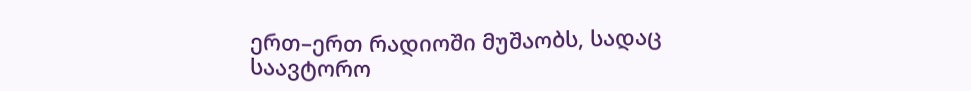ერთ–ერთ რადიოში მუშაობს, სადაც საავტორო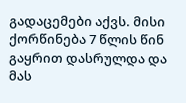გადაცემები აქვს. მისი ქორწინება 7 წლის წინ გაყრით დასრულდა და მას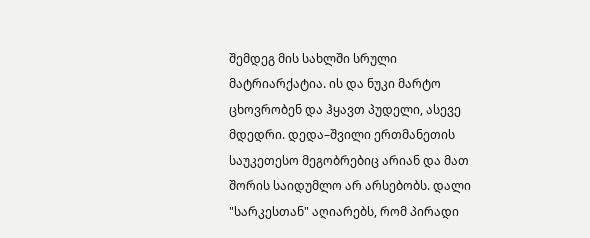შემდეგ მის სახლში სრული მატრიარქატია. ის და ნუკი მარტო ცხოვრობენ და ჰყავთ პუდელი, ასევე მდედრი. დედა–შვილი ერთმანეთის საუკეთესო მეგობრებიც არიან და მათ შორის საიდუმლო არ არსებობს. დალი "სარკესთან" აღიარებს, რომ პირადი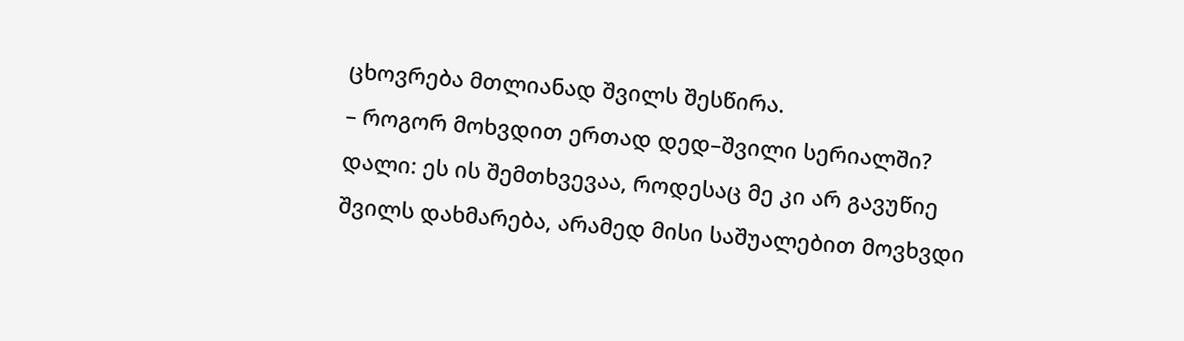ცხოვრება მთლიანად შვილს შესწირა.
– როგორ მოხვდით ერთად დედ–შვილი სერიალში?
დალი: ეს ის შემთხვევაა, როდესაც მე კი არ გავუწიე შვილს დახმარება, არამედ მისი საშუალებით მოვხვდი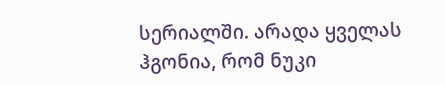სერიალში. არადა ყველას ჰგონია, რომ ნუკი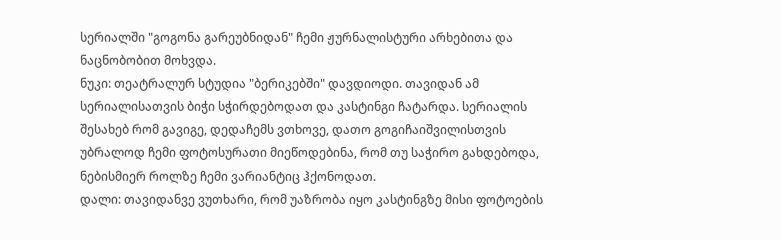სერიალში "გოგონა გარეუბნიდან" ჩემი ჟურნალისტური არხებითა და ნაცნობობით მოხვდა.
ნუკი: თეატრალურ სტუდია "ბერიკებში" დავდიოდი. თავიდან ამ სერიალისათვის ბიჭი სჭირდებოდათ და კასტინგი ჩატარდა. სერიალის შესახებ რომ გავიგე, დედაჩემს ვთხოვე, დათო გოგიჩაიშვილისთვის უბრალოდ ჩემი ფოტოსურათი მიეწოდებინა, რომ თუ საჭირო გახდებოდა, ნებისმიერ როლზე ჩემი ვარიანტიც ჰქონოდათ.
დალი: თავიდანვე ვუთხარი, რომ უაზრობა იყო კასტინგზე მისი ფოტოების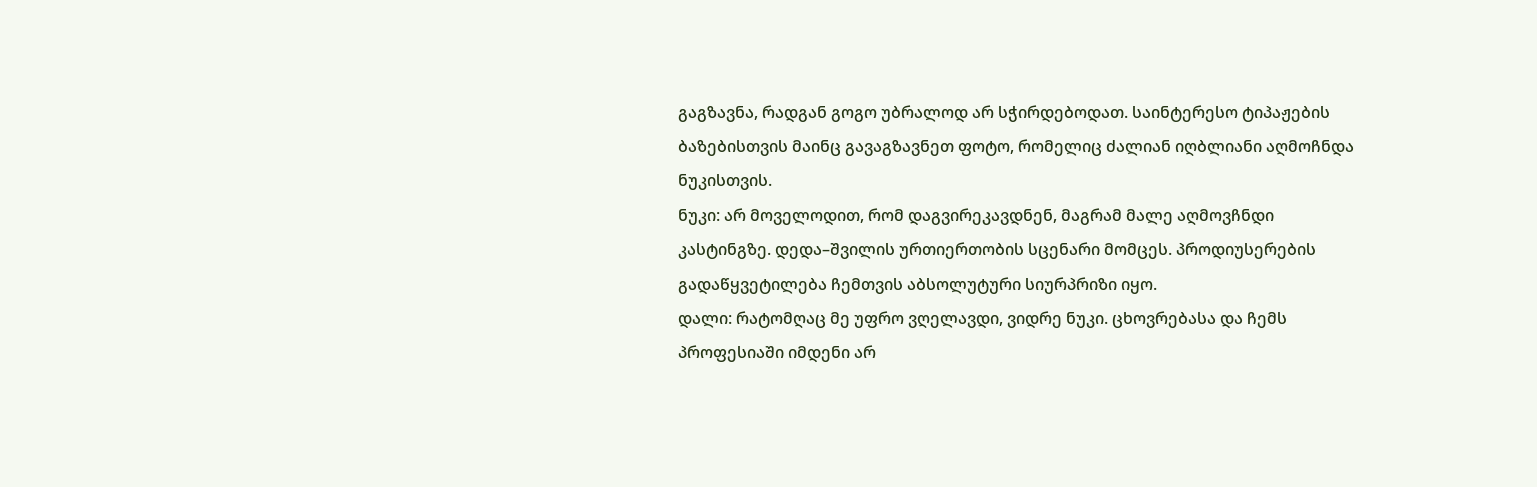გაგზავნა, რადგან გოგო უბრალოდ არ სჭირდებოდათ. საინტერესო ტიპაჟების ბაზებისთვის მაინც გავაგზავნეთ ფოტო, რომელიც ძალიან იღბლიანი აღმოჩნდა ნუკისთვის.
ნუკი: არ მოველოდით, რომ დაგვირეკავდნენ, მაგრამ მალე აღმოვჩნდი კასტინგზე. დედა–შვილის ურთიერთობის სცენარი მომცეს. პროდიუსერების გადაწყვეტილება ჩემთვის აბსოლუტური სიურპრიზი იყო.
დალი: რატომღაც მე უფრო ვღელავდი, ვიდრე ნუკი. ცხოვრებასა და ჩემს პროფესიაში იმდენი არ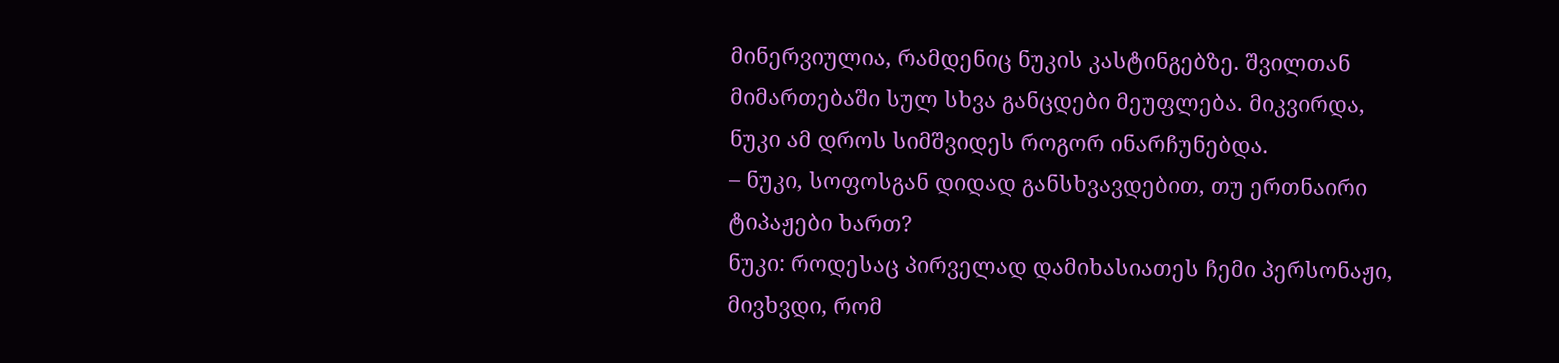მინერვიულია, რამდენიც ნუკის კასტინგებზე. შვილთან მიმართებაში სულ სხვა განცდები მეუფლება. მიკვირდა, ნუკი ამ დროს სიმშვიდეს როგორ ინარჩუნებდა.
– ნუკი, სოფოსგან დიდად განსხვავდებით, თუ ერთნაირი ტიპაჟები ხართ?
ნუკი: როდესაც პირველად დამიხასიათეს ჩემი პერსონაჟი, მივხვდი, რომ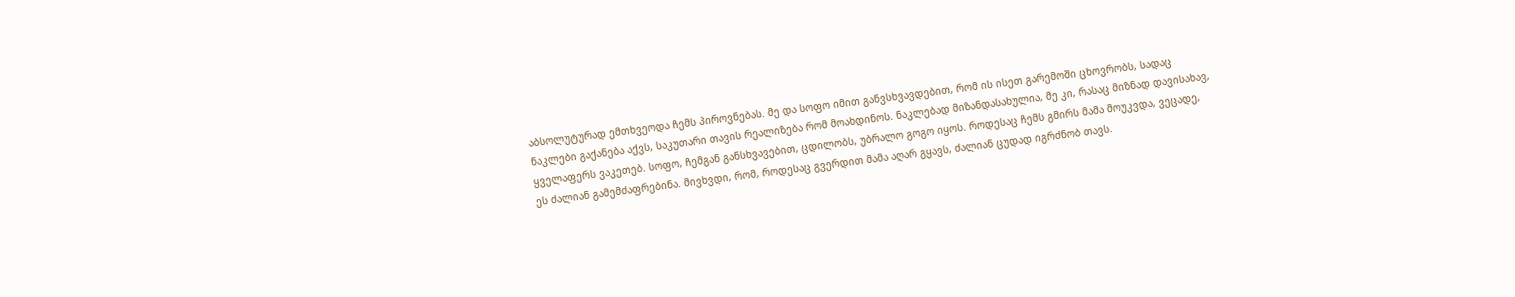აბსოლუტურად ემთხვეოდა ჩემს პიროვნებას. მე და სოფო იმით განვსხვავდებით, რომ ის ისეთ გარემოში ცხოვრობს, სადაც ნაკლები გაქანება აქვს, საკუთარი თავის რეალიზება რომ მოახდინოს. ნაკლებად მიზანდასახულია, მე კი, რასაც მიზნად დავისახავ, ყველაფერს ვაკეთებ. სოფო, ჩემგან განსხვავებით, ცდილობს, უბრალო გოგო იყოს. როდესაც ჩემს გმირს მამა მოუკვდა, ვეცადე, ეს ძალიან გამემძაფრებინა. მივხვდი, რომ, როდესაც გვერდით მამა აღარ გყავს, ძალიან ცუდად იგრძნობ თავს.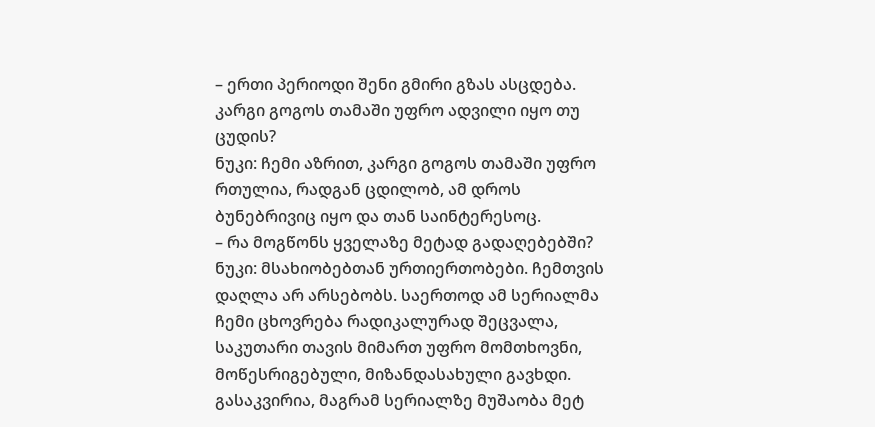– ერთი პერიოდი შენი გმირი გზას ასცდება. კარგი გოგოს თამაში უფრო ადვილი იყო თუ ცუდის?
ნუკი: ჩემი აზრით, კარგი გოგოს თამაში უფრო რთულია, რადგან ცდილობ, ამ დროს ბუნებრივიც იყო და თან საინტერესოც.
– რა მოგწონს ყველაზე მეტად გადაღებებში?
ნუკი: მსახიობებთან ურთიერთობები. ჩემთვის დაღლა არ არსებობს. საერთოდ ამ სერიალმა ჩემი ცხოვრება რადიკალურად შეცვალა, საკუთარი თავის მიმართ უფრო მომთხოვნი, მოწესრიგებული, მიზანდასახული გავხდი. გასაკვირია, მაგრამ სერიალზე მუშაობა მეტ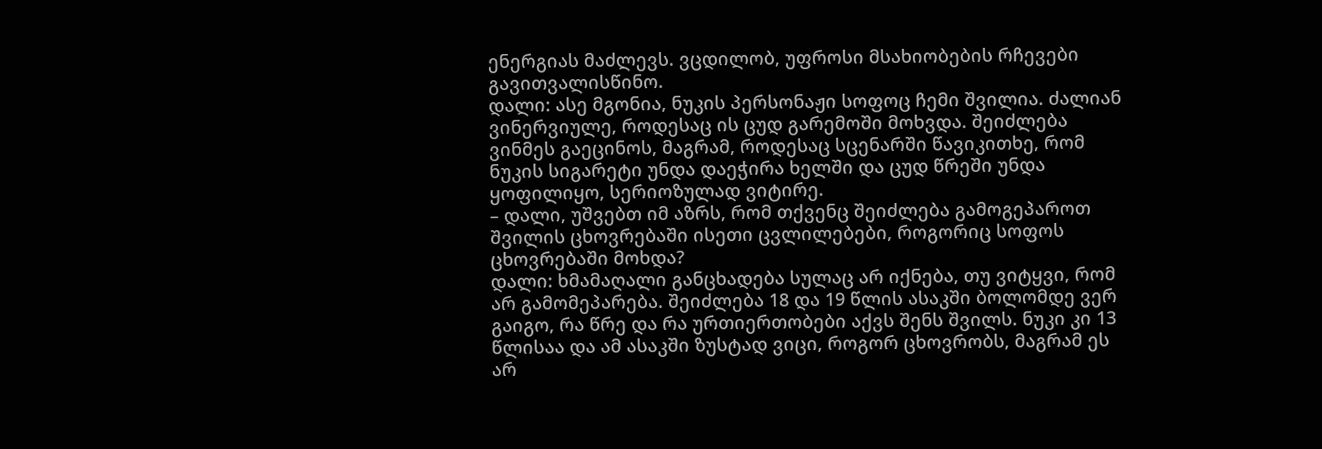ენერგიას მაძლევს. ვცდილობ, უფროსი მსახიობების რჩევები გავითვალისწინო.
დალი: ასე მგონია, ნუკის პერსონაჟი სოფოც ჩემი შვილია. ძალიან ვინერვიულე, როდესაც ის ცუდ გარემოში მოხვდა. შეიძლება ვინმეს გაეცინოს, მაგრამ, როდესაც სცენარში წავიკითხე, რომ ნუკის სიგარეტი უნდა დაეჭირა ხელში და ცუდ წრეში უნდა ყოფილიყო, სერიოზულად ვიტირე.
– დალი, უშვებთ იმ აზრს, რომ თქვენც შეიძლება გამოგეპაროთ შვილის ცხოვრებაში ისეთი ცვლილებები, როგორიც სოფოს ცხოვრებაში მოხდა?
დალი: ხმამაღალი განცხადება სულაც არ იქნება, თუ ვიტყვი, რომ არ გამომეპარება. შეიძლება 18 და 19 წლის ასაკში ბოლომდე ვერ გაიგო, რა წრე და რა ურთიერთობები აქვს შენს შვილს. ნუკი კი 13 წლისაა და ამ ასაკში ზუსტად ვიცი, როგორ ცხოვრობს, მაგრამ ეს არ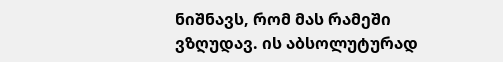ნიშნავს, რომ მას რამეში ვზღუდავ. ის აბსოლუტურად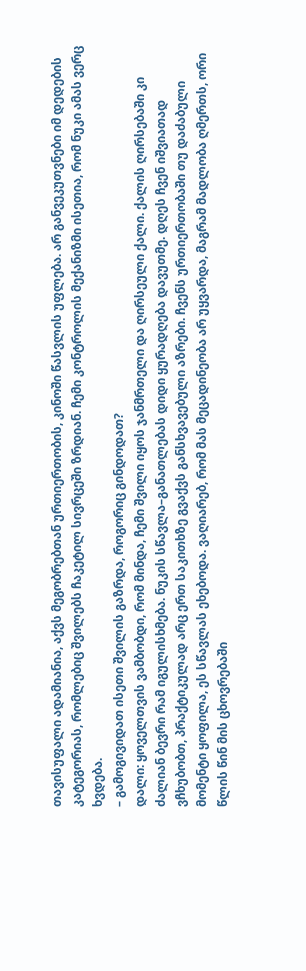თავისუფალი ადამიანია, აქვს მეგობრებთან ურთიერთობის, კინოში წასვლის უფლება. არ განვეკუთვნები იმ დედების კატეგორიას, რომლებიც შვილებს ჩაკეტილ სივრცეში ზრდიან. ჩემი კონტროლის მექანიზმი ისეთია, რომ ნუკი ამას ვერც ხვდება.
– გამოგივიდათ ისეთი შვილის გაზრდა, როგორიც გინდოდათ?
დალი: ყოველთვის ვამბობდი, რომ მინდა, ჩემი შვილი იყოს ჯანმრთელი და ღირსეული ქალი. ქალის ღირსებაში კი ძალიან ბევრი რამ იგულისხმება. ნუკის სწავლა–განათლებას დიდი ყურადღება დავუთმე. დღეს ჩვენ იშვიათად ვჩხუბობთ, პრაქტიკულად არც ერთ საკითხზე გვაქვს განსხვავებული აზრები. ჩვენს ურთიერთობაში თუ დაძაბული მომენტი ყოფილა, ეს სწავლას ეხებოდა. ვაღიარებ, რომ მას მეცადინეობა არ უყვარდა, მაგრამ მადლობა ღმერთს, ორი წლის წინ მის ცხოვრებაში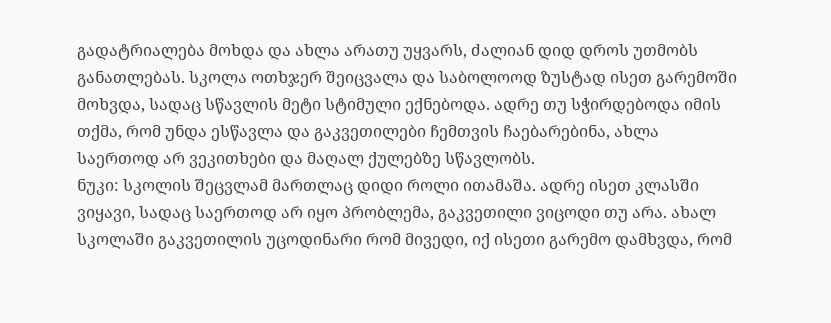გადატრიალება მოხდა და ახლა არათუ უყვარს, ძალიან დიდ დროს უთმობს განათლებას. სკოლა ოთხჯერ შეიცვალა და საბოლოოდ ზუსტად ისეთ გარემოში მოხვდა, სადაც სწავლის მეტი სტიმული ექნებოდა. ადრე თუ სჭირდებოდა იმის თქმა, რომ უნდა ესწავლა და გაკვეთილები ჩემთვის ჩაებარებინა, ახლა საერთოდ არ ვეკითხები და მაღალ ქულებზე სწავლობს.
ნუკი: სკოლის შეცვლამ მართლაც დიდი როლი ითამაშა. ადრე ისეთ კლასში ვიყავი, სადაც საერთოდ არ იყო პრობლემა, გაკვეთილი ვიცოდი თუ არა. ახალ სკოლაში გაკვეთილის უცოდინარი რომ მივედი, იქ ისეთი გარემო დამხვდა, რომ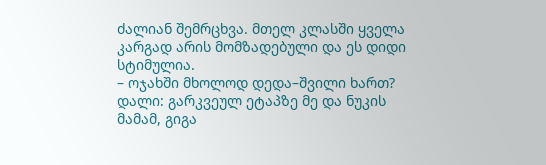ძალიან შემრცხვა. მთელ კლასში ყველა კარგად არის მომზადებული და ეს დიდი სტიმულია.
– ოჯახში მხოლოდ დედა–შვილი ხართ?
დალი: გარკვეულ ეტაპზე მე და ნუკის მამამ, გიგა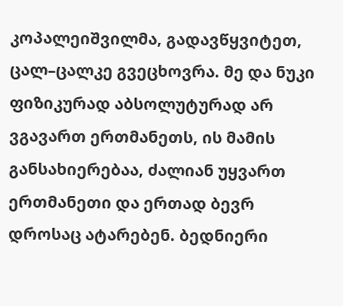კოპალეიშვილმა, გადავწყვიტეთ, ცალ–ცალკე გვეცხოვრა. მე და ნუკი ფიზიკურად აბსოლუტურად არ ვგავართ ერთმანეთს, ის მამის განსახიერებაა, ძალიან უყვართ ერთმანეთი და ერთად ბევრ დროსაც ატარებენ. ბედნიერი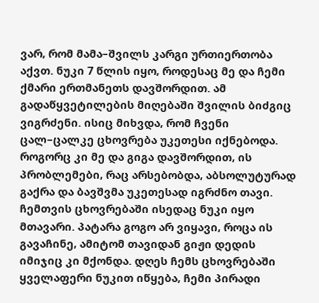ვარ, რომ მამა–შვილს კარგი ურთიერთობა აქვთ. ნუკი 7 წლის იყო, როდესაც მე და ჩემი ქმარი ერთმანეთს დავშორდით. ამ გადაწყვეტილების მიღებაში შვილის ბიძგიც ვიგრძენი. ისიც მიხვდა, რომ ჩვენი ცალ–ცალკე ცხოვრება უკეთესი იქნებოდა. როგორც კი მე და გიგა დავშორდით, ის პრობლემები, რაც არსებობდა, აბსოლუტურად გაქრა და ბავშვმა უკეთესად იგრძნო თავი. ჩემთვის ცხოვრებაში ისედაც ნუკი იყო მთავარი. პატარა გოგო არ ვიყავი, როცა ის გავაჩინე, ამიტომ თავიდან გიჟი დედის იმიჯიც კი მქონდა. დღეს ჩემს ცხოვრებაში ყველაფერი ნუკით იწყება, ჩემი პირადი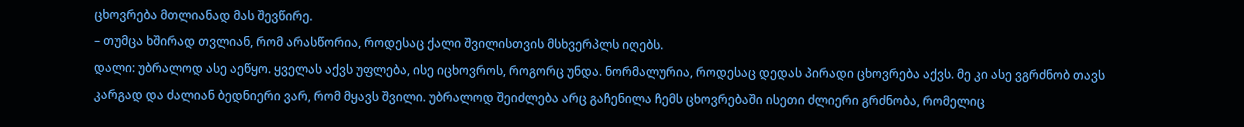ცხოვრება მთლიანად მას შევწირე.
– თუმცა ხშირად თვლიან, რომ არასწორია, როდესაც ქალი შვილისთვის მსხვერპლს იღებს.
დალი: უბრალოდ ასე აეწყო. ყველას აქვს უფლება, ისე იცხოვროს, როგორც უნდა. ნორმალურია, როდესაც დედას პირადი ცხოვრება აქვს. მე კი ასე ვგრძნობ თავს კარგად და ძალიან ბედნიერი ვარ, რომ მყავს შვილი. უბრალოდ შეიძლება არც გაჩენილა ჩემს ცხოვრებაში ისეთი ძლიერი გრძნობა, რომელიც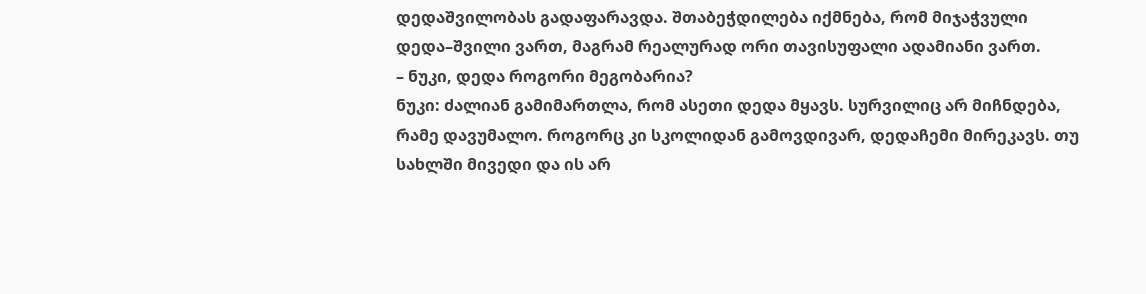დედაშვილობას გადაფარავდა. შთაბეჭდილება იქმნება, რომ მიჯაჭვული დედა–შვილი ვართ, მაგრამ რეალურად ორი თავისუფალი ადამიანი ვართ.
– ნუკი, დედა როგორი მეგობარია?
ნუკი: ძალიან გამიმართლა, რომ ასეთი დედა მყავს. სურვილიც არ მიჩნდება, რამე დავუმალო. როგორც კი სკოლიდან გამოვდივარ, დედაჩემი მირეკავს. თუ სახლში მივედი და ის არ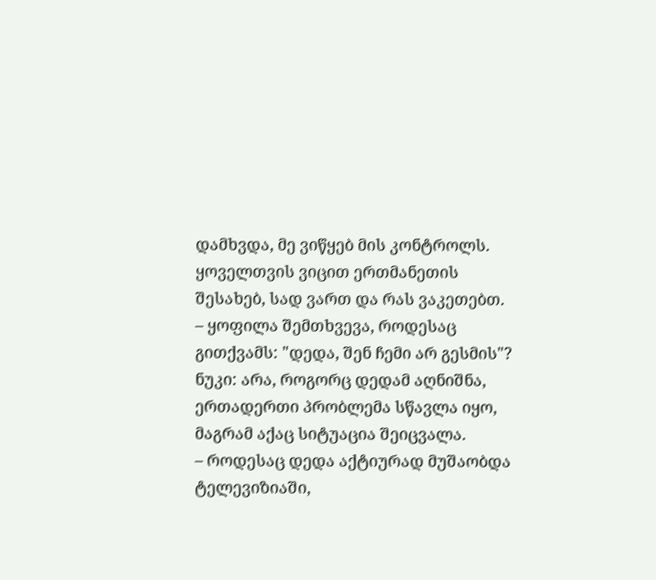დამხვდა, მე ვიწყებ მის კონტროლს. ყოველთვის ვიცით ერთმანეთის შესახებ, სად ვართ და რას ვაკეთებთ.
– ყოფილა შემთხვევა, როდესაც გითქვამს: "დედა, შენ ჩემი არ გესმის"?
ნუკი: არა, როგორც დედამ აღნიშნა, ერთადერთი პრობლემა სწავლა იყო, მაგრამ აქაც სიტუაცია შეიცვალა.
– როდესაც დედა აქტიურად მუშაობდა ტელევიზიაში,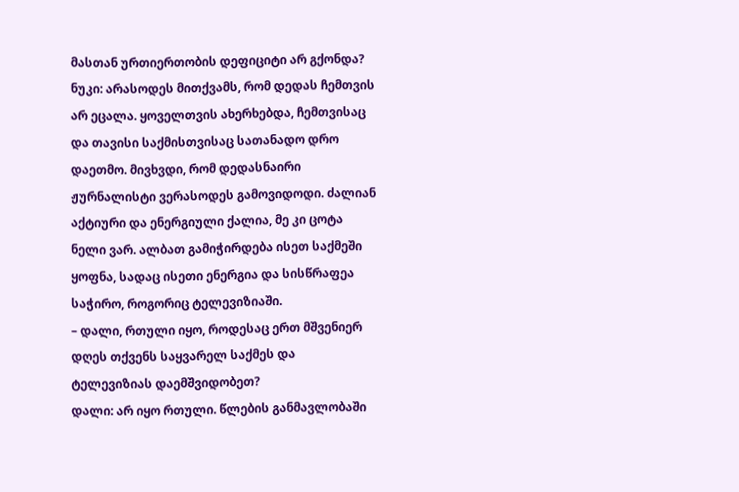მასთან ურთიერთობის დეფიციტი არ გქონდა?
ნუკი: არასოდეს მითქვამს, რომ დედას ჩემთვის არ ეცალა. ყოველთვის ახერხებდა, ჩემთვისაც და თავისი საქმისთვისაც სათანადო დრო დაეთმო. მივხვდი, რომ დედასნაირი ჟურნალისტი ვერასოდეს გამოვიდოდი. ძალიან აქტიური და ენერგიული ქალია, მე კი ცოტა ნელი ვარ. ალბათ გამიჭირდება ისეთ საქმეში ყოფნა, სადაც ისეთი ენერგია და სისწრაფეა საჭირო, როგორიც ტელევიზიაში.
– დალი, რთული იყო, როდესაც ერთ მშვენიერ დღეს თქვენს საყვარელ საქმეს და ტელევიზიას დაემშვიდობეთ?
დალი: არ იყო რთული. წლების განმავლობაში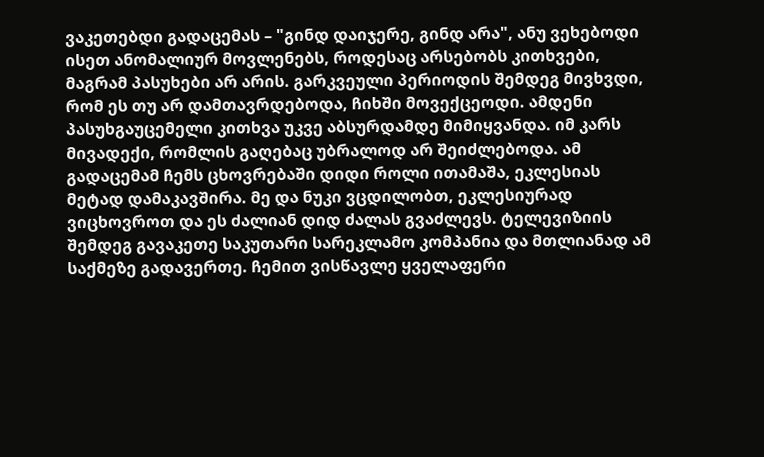ვაკეთებდი გადაცემას – "გინდ დაიჯერე, გინდ არა", ანუ ვეხებოდი ისეთ ანომალიურ მოვლენებს, როდესაც არსებობს კითხვები, მაგრამ პასუხები არ არის. გარკვეული პერიოდის შემდეგ მივხვდი, რომ ეს თუ არ დამთავრდებოდა, ჩიხში მოვექცეოდი. ამდენი პასუხგაუცემელი კითხვა უკვე აბსურდამდე მიმიყვანდა. იმ კარს მივადექი, რომლის გაღებაც უბრალოდ არ შეიძლებოდა. ამ გადაცემამ ჩემს ცხოვრებაში დიდი როლი ითამაშა, ეკლესიას მეტად დამაკავშირა. მე და ნუკი ვცდილობთ, ეკლესიურად ვიცხოვროთ და ეს ძალიან დიდ ძალას გვაძლევს. ტელევიზიის შემდეგ გავაკეთე საკუთარი სარეკლამო კომპანია და მთლიანად ამ საქმეზე გადავერთე. ჩემით ვისწავლე ყველაფერი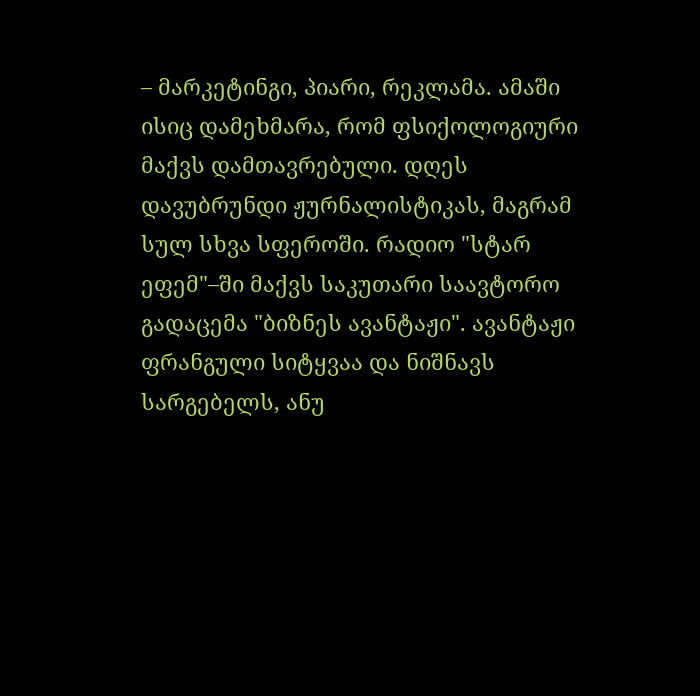– მარკეტინგი, პიარი, რეკლამა. ამაში ისიც დამეხმარა, რომ ფსიქოლოგიური მაქვს დამთავრებული. დღეს დავუბრუნდი ჟურნალისტიკას, მაგრამ სულ სხვა სფეროში. რადიო "სტარ ეფემ"–ში მაქვს საკუთარი საავტორო გადაცემა "ბიზნეს ავანტაჟი". ავანტაჟი ფრანგული სიტყვაა და ნიშნავს სარგებელს, ანუ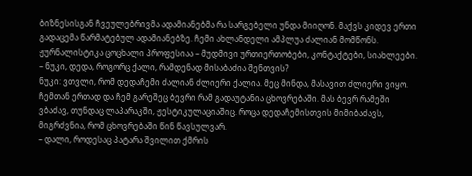ბიზნესისგან ჩვეულებრივმა ადამიანებმა რა სარგებელი უნდა მიიღონ. მაქვს კიდევ ერთი გადაცემა წარმატებულ ადამიანებზე. ჩემი ახლანდელი ამპლუა ძალიან მომწონს. ჟურნალისტიკა ცოცხალი პროფესიაა – მუდმივი ურთიერთობები, კონტაქტები, სიახლეები.
– ნუკი, დედა, როგორც ქალი, რამდენად მისაბაძია შენთვის?
ნუკი: ვთვლი, რომ დედაჩემი ძალიან ძლიერი ქალია. მეც მინდა, მასავით ძლიერი ვიყო. ჩემთან ერთად და ჩემ გარეშეც ბევრი რამ გადაუტანია ცხოვრებაში. მას ბევრ რამეში ვბაძავ, თუნდაც ლაპარაკში, ჟესტიკულაციაშიც. როცა დედაჩემისთვის მიმიბაძავს, მიგრძვნია, რომ ცხოვრებაში წინ წავსულვარ.
– დალი, როდესაც პატარა შვილით ქმრის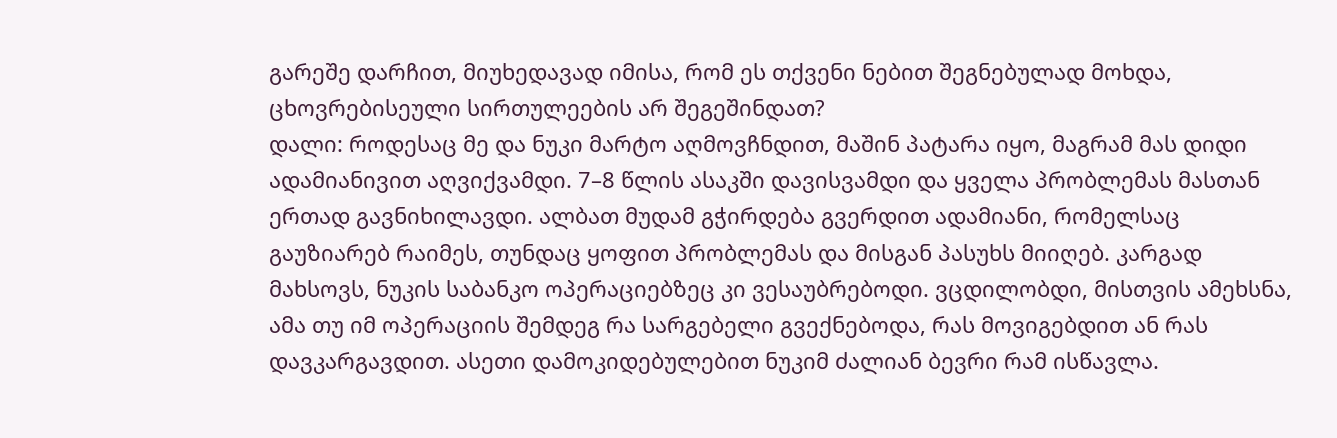გარეშე დარჩით, მიუხედავად იმისა, რომ ეს თქვენი ნებით შეგნებულად მოხდა, ცხოვრებისეული სირთულეების არ შეგეშინდათ?
დალი: როდესაც მე და ნუკი მარტო აღმოვჩნდით, მაშინ პატარა იყო, მაგრამ მას დიდი ადამიანივით აღვიქვამდი. 7–8 წლის ასაკში დავისვამდი და ყველა პრობლემას მასთან ერთად გავნიხილავდი. ალბათ მუდამ გჭირდება გვერდით ადამიანი, რომელსაც გაუზიარებ რაიმეს, თუნდაც ყოფით პრობლემას და მისგან პასუხს მიიღებ. კარგად მახსოვს, ნუკის საბანკო ოპერაციებზეც კი ვესაუბრებოდი. ვცდილობდი, მისთვის ამეხსნა, ამა თუ იმ ოპერაციის შემდეგ რა სარგებელი გვექნებოდა, რას მოვიგებდით ან რას დავკარგავდით. ასეთი დამოკიდებულებით ნუკიმ ძალიან ბევრი რამ ისწავლა.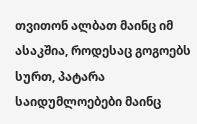თვითონ ალბათ მაინც იმ ასაკშია, როდესაც გოგოებს სურთ, პატარა საიდუმლოებები მაინც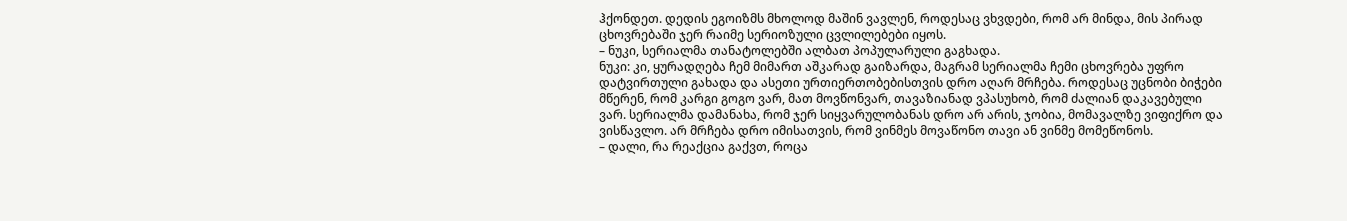ჰქონდეთ. დედის ეგოიზმს მხოლოდ მაშინ ვავლენ, როდესაც ვხვდები, რომ არ მინდა, მის პირად ცხოვრებაში ჯერ რაიმე სერიოზული ცვლილებები იყოს.
– ნუკი, სერიალმა თანატოლებში ალბათ პოპულარული გაგხადა.
ნუკი: კი, ყურადღება ჩემ მიმართ აშკარად გაიზარდა, მაგრამ სერიალმა ჩემი ცხოვრება უფრო დატვირთული გახადა და ასეთი ურთიერთობებისთვის დრო აღარ მრჩება. როდესაც უცნობი ბიჭები მწერენ, რომ კარგი გოგო ვარ, მათ მოვწონვარ, თავაზიანად ვპასუხობ, რომ ძალიან დაკავებული ვარ. სერიალმა დამანახა, რომ ჯერ სიყვარულობანას დრო არ არის, ჯობია, მომავალზე ვიფიქრო და ვისწავლო. არ მრჩება დრო იმისათვის, რომ ვინმეს მოვაწონო თავი ან ვინმე მომეწონოს.
– დალი, რა რეაქცია გაქვთ, როცა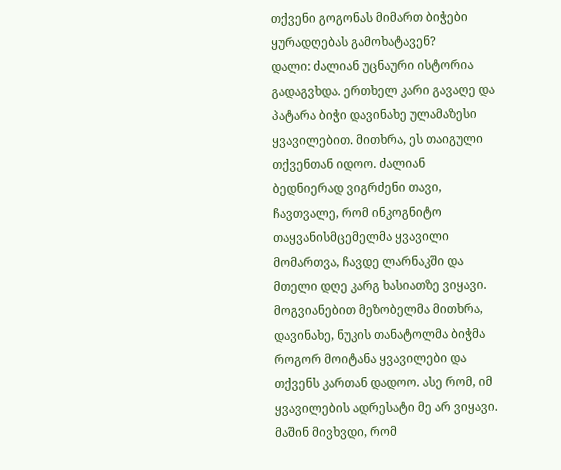თქვენი გოგონას მიმართ ბიჭები ყურადღებას გამოხატავენ?
დალი: ძალიან უცნაური ისტორია გადაგვხდა. ერთხელ კარი გავაღე და პატარა ბიჭი დავინახე ულამაზესი ყვავილებით. მითხრა, ეს თაიგული თქვენთან იდოო. ძალიან ბედნიერად ვიგრძენი თავი, ჩავთვალე, რომ ინკოგნიტო თაყვანისმცემელმა ყვავილი მომართვა, ჩავდე ლარნაკში და მთელი დღე კარგ ხასიათზე ვიყავი. მოგვიანებით მეზობელმა მითხრა, დავინახე, ნუკის თანატოლმა ბიჭმა როგორ მოიტანა ყვავილები და თქვენს კართან დადოო. ასე რომ, იმ ყვავილების ადრესატი მე არ ვიყავი. მაშინ მივხვდი, რომ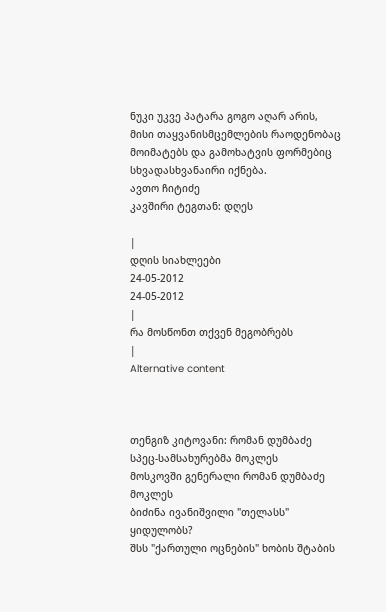ნუკი უკვე პატარა გოგო აღარ არის, მისი თაყვანისმცემლების რაოდენობაც მოიმატებს და გამოხატვის ფორმებიც სხვადასხვანაირი იქნება.
ავთო ჩიტიძე
კავშირი ტეგთან: დღეს

|
დღის სიახლეები
24-05-2012
24-05-2012
|
რა მოსწონთ თქვენ მეგობრებს
|
Alternative content



თენგიზ კიტოვანი: რომან დუმბაძე სპეც-სამსახურებმა მოკლეს
მოსკოვში გენერალი რომან დუმბაძე მოკლეს
ბიძინა ივანიშვილი "თელასს" ყიდულობს?
შსს "ქართული ოცნების" ხობის შტაბის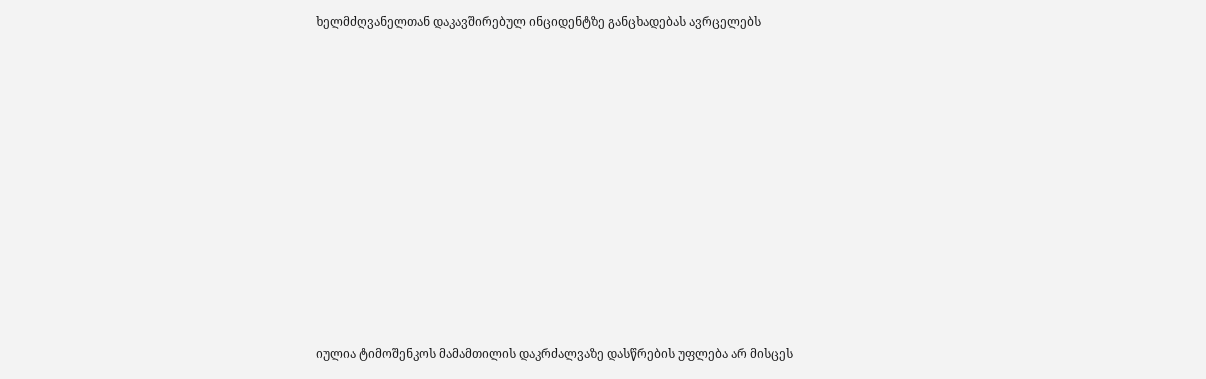ხელმძღვანელთან დაკავშირებულ ინციდენტზე განცხადებას ავრცელებს












იულია ტიმოშენკოს მამამთილის დაკრძალვაზე დასწრების უფლება არ მისცეს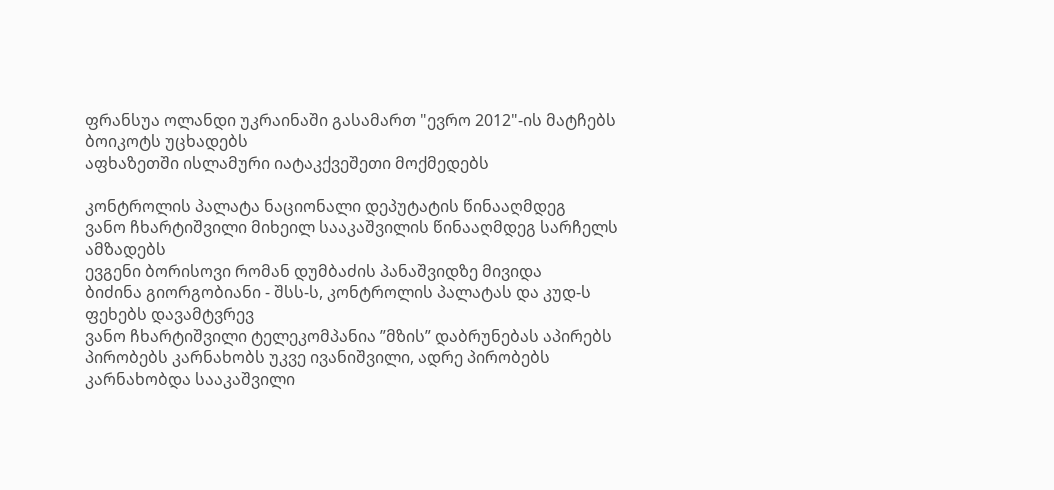ფრანსუა ოლანდი უკრაინაში გასამართ "ევრო 2012"-ის მატჩებს ბოიკოტს უცხადებს
აფხაზეთში ისლამური იატაკქვეშეთი მოქმედებს

კონტროლის პალატა ნაციონალი დეპუტატის წინააღმდეგ
ვანო ჩხარტიშვილი მიხეილ სააკაშვილის წინააღმდეგ სარჩელს ამზადებს
ევგენი ბორისოვი რომან დუმბაძის პანაშვიდზე მივიდა
ბიძინა გიორგობიანი - შსს-ს, კონტროლის პალატას და კუდ-ს ფეხებს დავამტვრევ
ვანო ჩხარტიშვილი ტელეკომპანია ”მზის” დაბრუნებას აპირებს
პირობებს კარნახობს უკვე ივანიშვილი, ადრე პირობებს კარნახობდა სააკაშვილი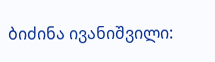ბიძინა ივანიშვილი: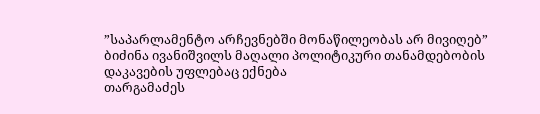”საპარლამენტო არჩევნებში მონაწილეობას არ მივიღებ”
ბიძინა ივანიშვილს მაღალი პოლიტიკური თანამდებობის დაკავების უფლებაც ექნება
თარგამაძეს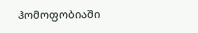ჰომოფობიაში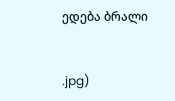ედება ბრალი


.jpg)